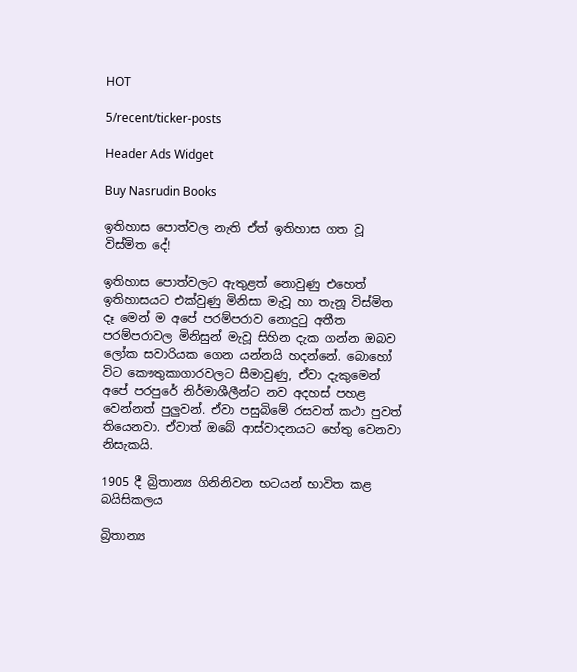HOT

5/recent/ticker-posts

Header Ads Widget

Buy Nasrudin Books

ඉතිහාස පොත්වල නැති ඒත් ඉතිහාස ගත වූ විස්මිත දේ!

ඉතිහාස පොත්වලට ඇතුළත් නොවුණු එහෙත් ඉතිහාසයට එක්වුණු මිනිසා මැවූ හා තැනූ විස්මිත දෑ මෙන් ම අපේ පරම්පරාව නොදුටු අතීත පරම්පරාවල මිනිසුන් මැවූ සිහින දැක ගන්න ඔබව ලෝක සවාරියක ගෙන යන්නයි හදන්නේ. බොහෝ විට කෞතුකාගාරවලට සීමාවුණු, ඒවා දැකුමෙන් අපේ පරපුරේ නිර්මාශීලීන්ට නව අදහස් පහළ වෙන්නත් පුලුවන්. ඒවා පසුබිමේ රසවත් කථා පුවත් තියෙනවා. ඒවාත් ඔබේ ආස්වාදනයට හේතු වෙනවා නිසැකයි.

1905 දී බ්‍රිතාන්‍ය ගිනිනිවන භටයන් භාවිත කළ බයිසිකලය

බ්‍රිතාන්‍ය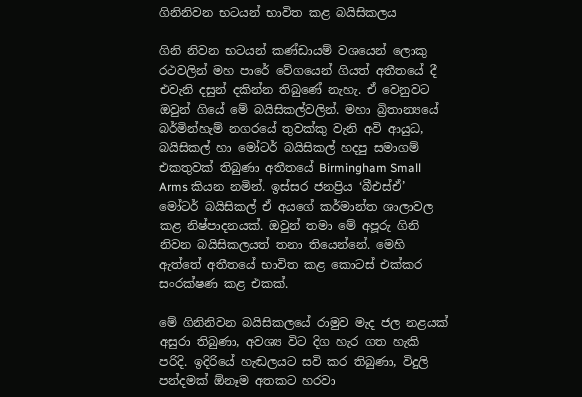ගිනිනිවන භටයන් භාවිත කළ බයිසිකලය

ගිනි නිවන භටයන් කණ්ඩායම් වශයෙන් ලොකු රථවලින් මහ පාරේ වේගයෙන් ගියත් අතීතයේ දී එවැනි දසුන් දකින්න තිබුණේ නැහැ. ඒ වෙනුවට ඔවුන් ගියේ මේ බයිසිකල්වලින්. මහා බ්‍රිතාන්‍යයේ බර්මින්හැම් නගරයේ තුවක්කු වැනි අවි ආයුධ, බයිසිකල් හා මෝටර් බයිසිකල් හදපු සමාගම් එකතුවක් තිබුණා අතීතයේ Birmingham Small Arms කියන නමින්. ඉස්සර ජනප්‍රිය ‘බීඑස්ඒ’ මෝටර් බයිසිකල් ඒ අයගේ කර්මාන්ත ශාලාවල කළ නිෂ්පාදනයක්. ඔවුන් තමා මේ අපූරු ගිනි නිවන බයිසිකලයත් තනා තියෙන්නේ. මෙහි ඇත්තේ අතීතයේ භාවිත කළ කොටස් එක්කර සංරක්ෂණ කළ එකක්.

මේ ගිනිනිවන බයිසිකලයේ රාමුව මැද ජල නළයක් අසුරා තිබුණා, අවශ්‍ය විට දිග හැර ගත හැකි පරිදි. ඉදිරියේ හැඬලයට සවි කර තිබුණා, විදුලි පන්දමක් ඕනෑම අතකට හරවා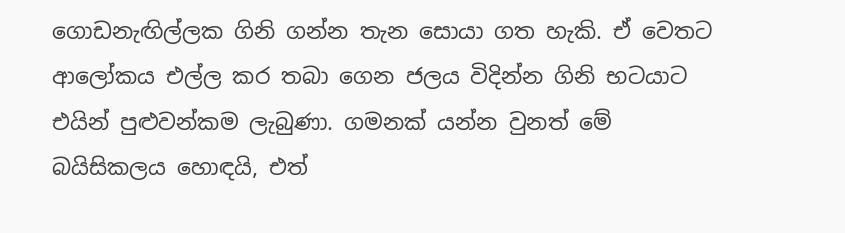ගොඩනැඟිල්ලක ගිනි ගන්න තැන සොයා ගත හැකි. ඒ වෙතට ආලෝකය එල්ල කර තබා ගෙන ජලය විදින්න ගිනි භටයාට එයින් පුළුවන්කම ලැබුණා. ගමනක් යන්න වුනත් මේ බයිසිකලය හොඳයි, එත්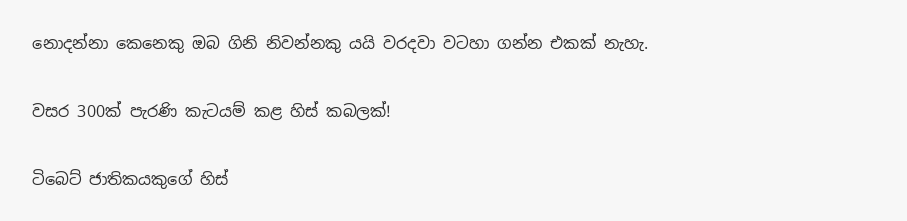නොදන්නා කෙනෙකු ඔබ ගිනි නිවන්නකු යයි වරදවා වටහා ගන්න එකක් නැහැ.

වසර 300ක් පැරණි කැටයම් කළ හිස් කබලක්!

ටිබෙට් ජාතිකයකුගේ හිස්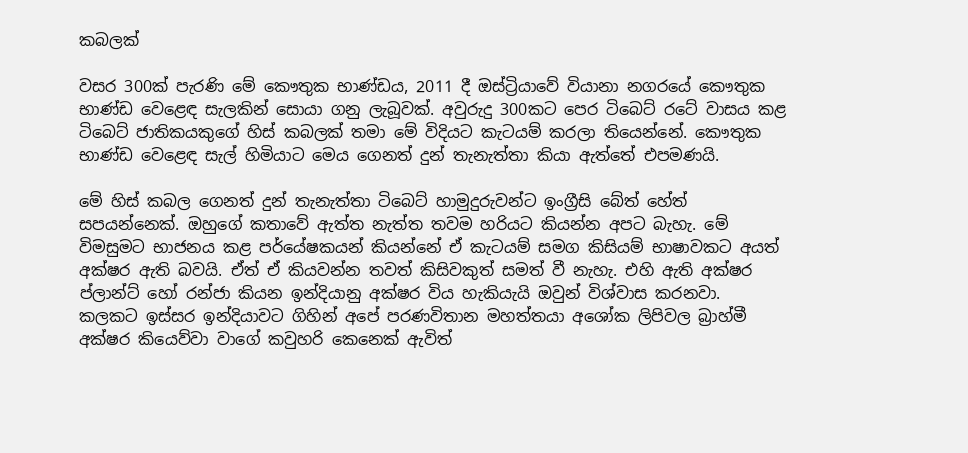කබලක්

වසර 300ක් පැරණි මේ කෞතුක භාණ්ඩය, 2011 දී ඔස්ට්‍රියාවේ වියානා නගරයේ කෞතුක භාණ්ඩ වෙළෙඳ සැලකින් සොයා ගනු ලැබූවක්. අවුරුදු 300කට පෙර ටිබෙට් රටේ වාසය කළ ටිබෙට් ජාතිකයකුගේ හිස් කබලක් තමා මේ විදියට කැටයම් කරලා තියෙන්නේ. කෞතුක භාණ්ඩ වෙළෙඳ සැල් හිමියාට මෙය ගෙනත් දුන් තැනැත්තා කියා ඇත්තේ එපමණයි.

මේ හිස් කබල ගෙනත් දුන් තැනැත්තා ටිබෙට් හාමුදුරුවන්ට ‍ඉංග්‍රීසි බේත් හේත් සපයන්නෙක්. ඔහුගේ කතාවේ ඇත්ත නැත්ත තවම හරියට කියන්න අපට බැහැ. මේ විමසුමට භාජනය කළ පර්යේෂකයන් කියන්නේ ඒ කැටයම් සමග කිසියම් භාෂාවකට අයත් අක්ෂර ඇති බවයි. ඒත් ඒ කියවන්න තවත් කිසිවකුත් සමත් වී නැහැ. එහි ඇති අක්ෂර ප්ලාන්ට් හෝ රන්ජා කියන ඉන්දියානු අක්ෂර විය හැකියැයි ඔවුන් විශ්වාස කරනවා. කලකට ඉස්සර ඉන්දියාවට ගිහින් අපේ පරණවිතාන මහත්තයා අශෝක ලිපිවල බ්‍රාහ්මී අක්ෂර කියෙව්වා වාගේ කවුහරි කෙනෙක් ඇවිත්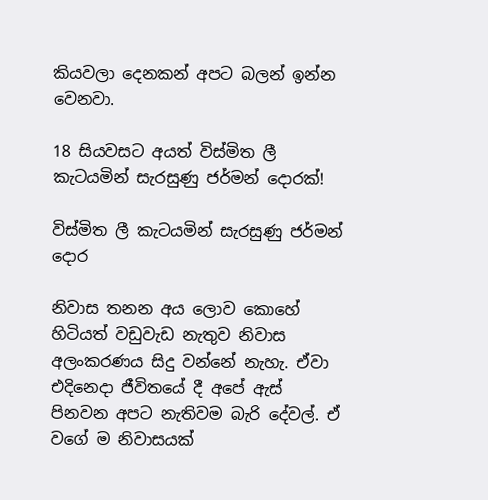කියවලා දෙනකන් අපට බලන් ඉන්න වෙනවා.

18 සියවසට අයත් විස්මිත ලී කැටයමින් සැරසුණු ජර්මන් දොරක්!

විස්මිත ලී කැටයමින් සැරසුණු ජර්මන් දොර

නිවාස තනන අය ලොව කොහේ හිටියත් වඩුවැඩ නැතුව නිවාස අලංකරණය සිදු වන්නේ නැහැ. ඒවා එදිනෙදා ජීවිතයේ දී අපේ ඇස් පිනවන අපට නැතිවම බැරි දේවල්. ඒ වගේ ම නිවාසයක්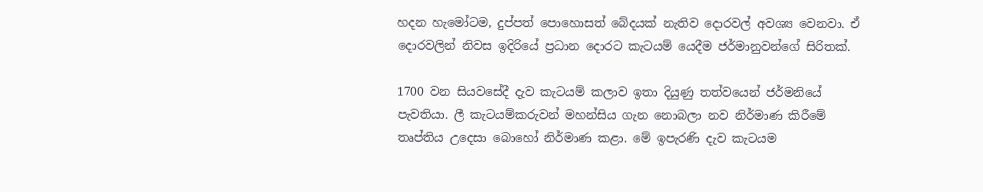හදන හැමෝටම, දුප්පත් පොහොසත් බේදයක් නැතිව දොරවල් අවශ්‍ය වෙනවා. ඒ දොරවලින් නිවස ඉදිරියේ ප්‍රධාන දොරට කැටයම් යෙදීම ජර්මානුවන්ගේ සිරිතක්.

1700 වන සියවසේදී දැව කැටයම් කලාව ඉතා දියුණු තත්වයෙන් ජර්මනියේ පැවතියා. ලී කැටයම්කරුවන් මහන්සිය ගැන නොබලා නව නිර්මාණ කිරීමේ තෘප්තිය උදෙසා බොහෝ නිර්මාණ කළා. මේ ඉපැරණි දැව කැටයම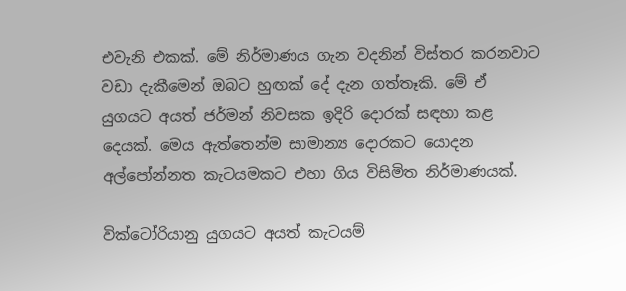එවැනි එකක්. මේ නිර්මාණය ගැන වදනින් විස්තර කරනවාට වඩා දැකීමෙන් ඔබට හුඟක් දේ දැන ගත්තෑකි. මේ ඒ යුගයට අයත් ජර්මන් නිවසක ඉදිරි දොරක් සඳහා කළ දෙයක්. මෙය ඇත්තෙන්ම සාමාන්‍ය දොරකට යොදන අල්පෝන්නත කැටයමකට එහා ගිය විසිමිත නිර්මාණයක්.

වික්ටෝරියානු යුගයට අයත් කැටයම්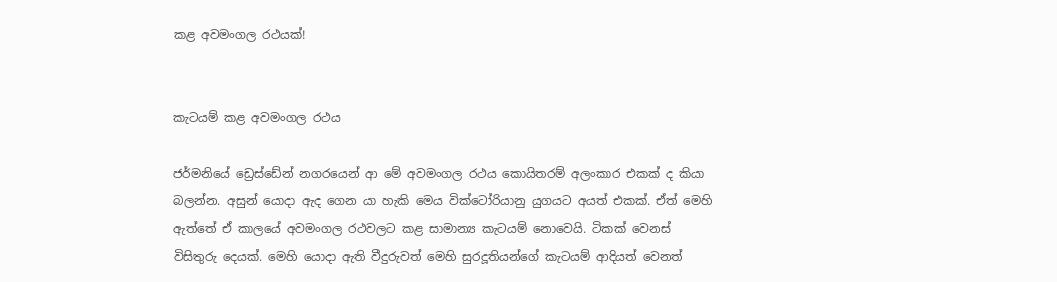කළ අවමංගල රථයක්!


කැටයම් කළ අවමංගල රථය

ජර්මනියේ ඩ්‍රෙස්ඩේන් නගරයෙන් ආ මේ අවමංගල රථය කොයිතරම් අලංකාර එකක් ද කියා බලන්න. අසුන් යොදා ඇද ගෙන යා හැකි මෙය වික්‍ටෝරියානු යුගයට අයත් එකක්. ඒත් මෙහි ඇත්තේ ඒ කාලයේ අවමංගල රථවලට කළ සාමාන්‍ය කැටයම් නොවෙයි. ටිකක් වෙනස් විසිතුරු දෙයක්. මෙහි යොදා ඇති වීදුරුවත් මෙහි සුරදූතියන්ගේ කැටයම් ආදියත් වෙනත්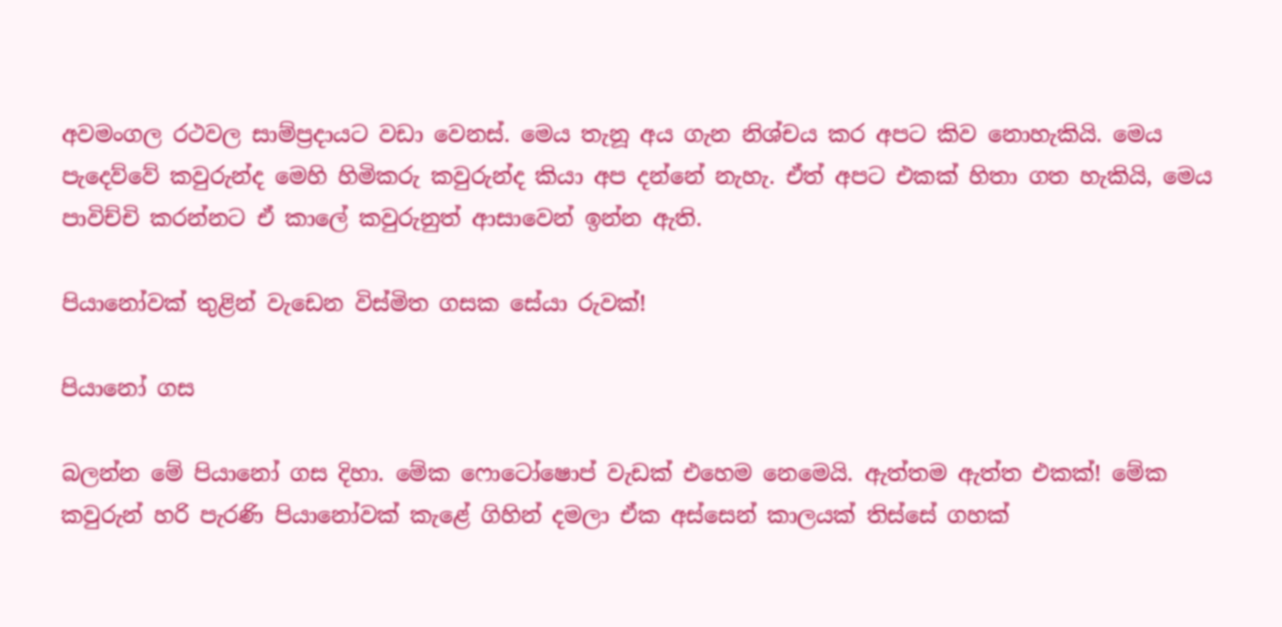අවමංගල රථවල සාම්ප්‍රදායට වඩා වෙනස්. මෙය තැනූ අය ගැන නිශ්චය කර අපට කිව නොහැකියි. මෙය පැදෙව්වේ කවුරුන්ද මෙහි හිමිකරු කවුරුන්ද කියා අප දන්නේ නැහැ. ඒත් අපට එකක් හිතා ගත හැකියි, මෙය පාවිච්චි කරන්නට ඒ කාලේ කවුරුනුත් ආසාවෙන් ඉන්න ඇති.

පියානෝවක් තුළින් වැඩෙන විස්මිත ගසක සේයා රුවක්!

පියානෝ ගස

බලන්න මේ පියානෝ ගස දිහා. මේක ෆොටෝෂොප් වැඩක් එහෙම නෙමෙයි. ඇත්තම ඇත්ත එකක්! මේක කවුරුන් හරි පැරණි පියානෝවක් කැළේ ගිහින් දමලා ඒක අස්සෙන් කාලයක් තිස්සේ ගහක්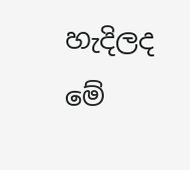හැදිලද මේ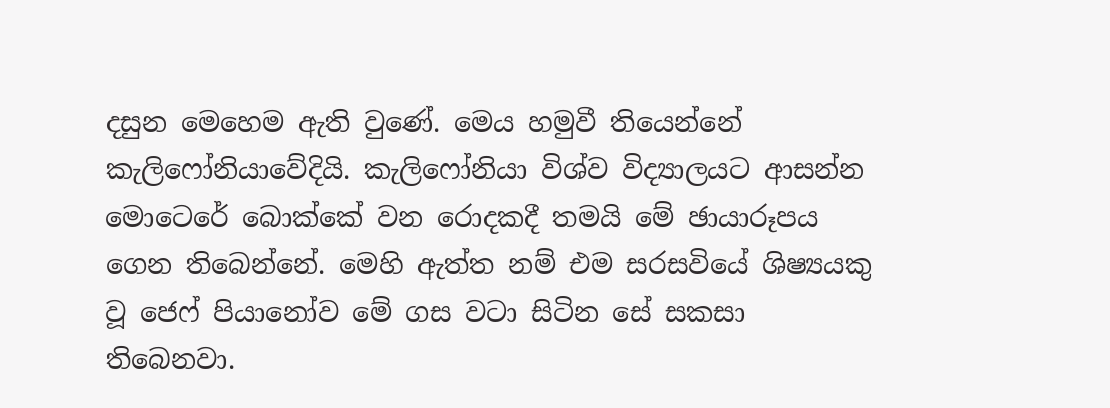දසුන මෙ‍හෙම ඇති වුණේ. මෙය හමුවී තියෙන්නේ කැලිෆෝනියාවේදියි. කැලිෆෝනියා විශ්ව විද්‍යාලයට ආසන්න මොටෙරේ බොක්කේ වන රොදකදී තමයි මේ ඡායාරූපය ගෙන තිබෙන්නේ. මෙහි ඇත්ත නම් එම සරසවියේ ශිෂ්‍යයකු වූ ජෙෆ් පියානෝව මේ ගස වටා සිටින සේ සකසා තිබෙනවා.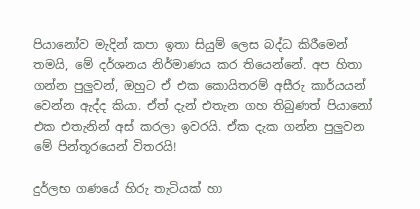පියානෝව මැදින් කපා ඉතා සියුම් ලෙස බද්ධ කිරීමෙන් තමයි, මේ දර්ශනය නිර්මාණය කර තියෙන්නේ. අප හිතා ගන්න පුලුවන්, ඔහුට ඒ එක කොයිතරම් අසීරු කාර්යයන් වෙන්න ඇද්ද කියා. ඒත් දැන් එතැන ගහ තිබුණත් පියානෝ එක එතැනින් අස් කරලා ඉවරයි. ඒක දැක ගන්න පුලුවන මේ පින්තූරයෙන් විතරයි!

දුර්ලභ ගණයේ හිරු තැටියක් හා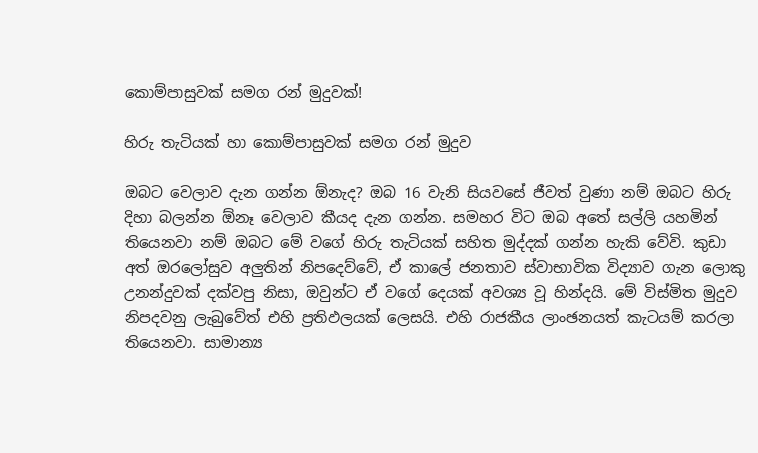කොම්පාසුවක් සමග රන් මුදුවක්!

හිරු තැටියක් හා කොම්පාසුවක් සමග රන් මුදුව

ඔබට වෙලාව දැන ගන්න ඕනැද? ඔබ 16 වැනි සියවසේ ජීවත් වුණා නම් ඔබට හිරු දිහා බලන්න ඕනෑ වෙලාව කීයද දැන ගන්න. සමහර විට ඔබ අතේ සල්ලි යහමින් තියෙනවා නම් ඔබට මේ වගේ හිරු තැටියක් සහිත මුද්දක් ගන්න හැකි වේවි. කුඩා අත් ඔරලෝසුව අලුතින් නිපදෙව්වේ, ඒ කාලේ ජනතාව ස්වාභාවික විද්‍යාව ගැන ලොකු උනන්දුවක් දක්වපු නිසා, ඔවුන්ට ඒ වගේ දෙයක් අවශ්‍ය වූ හින්දයි. මේ විස්මිත මුදුව නිපදවනු ලැ‍බුවේත් එහි ප්‍රතිඵලයක් ලෙසයි. එහි රාජකීය ලාංඡනයත් කැටයම් කරලා තියෙනවා. සාමාන්‍ය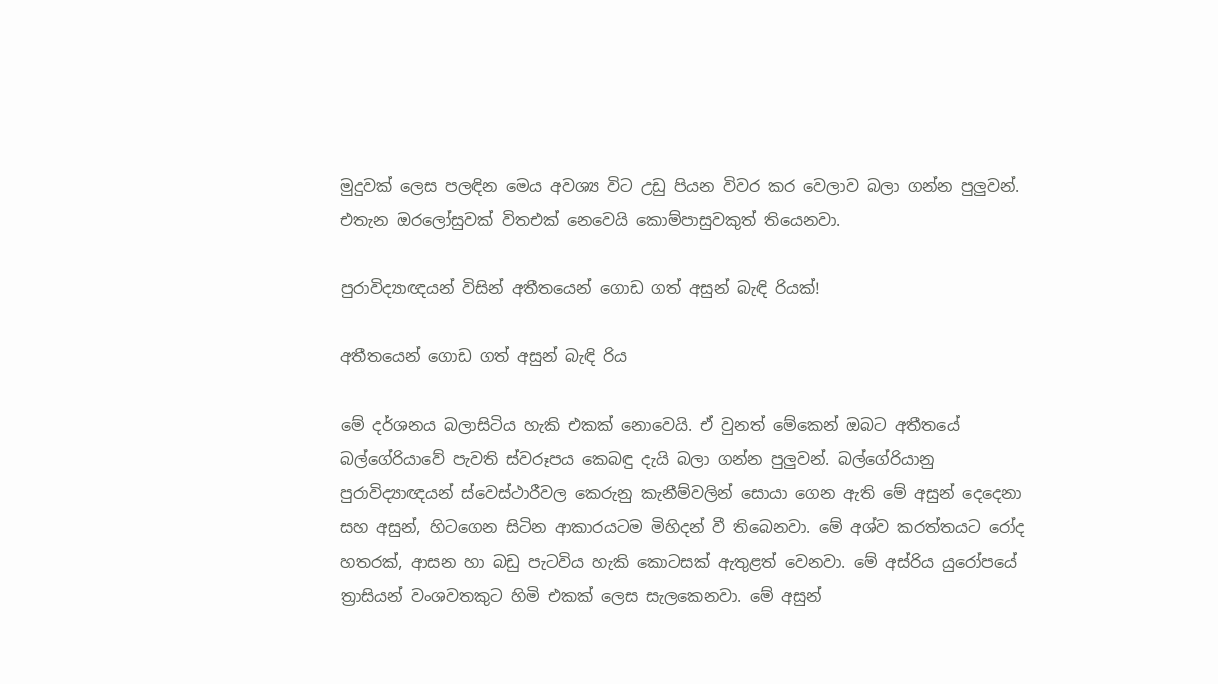මුදුවක් ලෙස පලඳින මෙය අවශ්‍ය විට උඩු පියන විවර කර වෙලාව බලා ගන්න පුලුවන්. එතැන ඔරලෝසුවක් විතඑක් නෙවෙයි කොම්පාසුවකුත් තියෙනවා.

පුරාවිද්‍යාඥයන් විසින් අතීතයෙන් ගොඩ ගත් අසුන් බැඳි රියක්!

අතීතයෙන් ගොඩ ගත් අසුන් බැඳි රිය

මේ දර්ශනය බලාසිටිය හැකි එකක් නොවෙයි. ඒ වුනත් මේකෙන් ඔබට අතීතයේ බල්ගේරියාවේ පැවති ස්වරූපය කෙබඳු දැයි බලා ගන්න පුලුවන්. බල්ගේරියානු පුරාවිද්‍යාඥයන් ස්වෙස්ථාරීවල කෙරුනු කැනීම්වලින් සොයා ගෙන ඇති මේ අසුන් දෙදෙනා සහ අසුන්, හිටගෙන සිටින ආකාරයටම මිහිදන් වී තිබෙනවා. මේ අශ්ව කරත්තයට රෝද හතරක්, ආසන හා බඩු පැටවිය හැකි කොටසක් ඇතුළත් වෙනවා. මේ අස්රිය යුරෝපයේ ත්‍රාසියන් වංශවතකුට හිමි එකක් ලෙස සැලකෙනවා. මේ අසුන්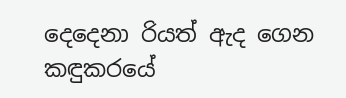දෙදෙනා රියත් ඇද ගෙන කඳුකරයේ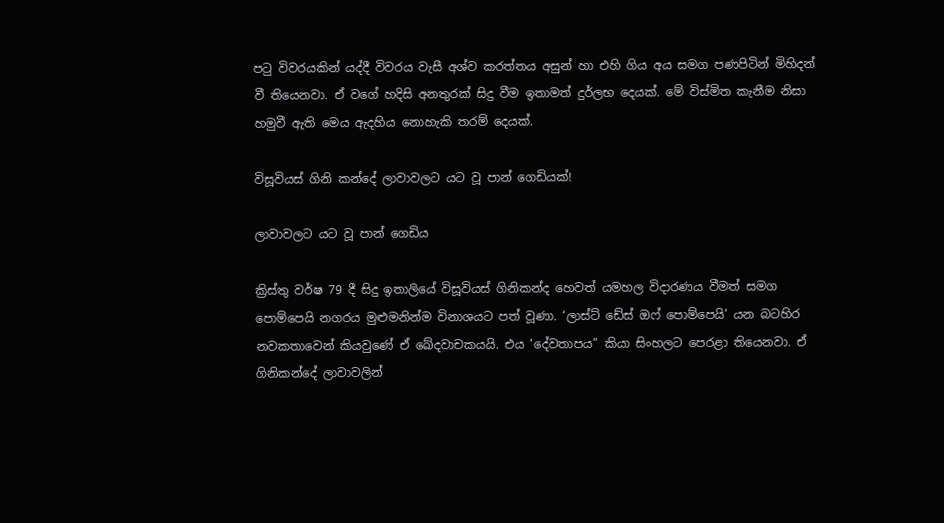පටු විවරයකින් යද්දී විවරය වැසී අශ්ව කරත්තය අසුන් හා එහි ගිය අය සමග පණපිටින් මිහිදන් වී තියෙනවා. ඒ වගේ හදිසි අනතුරක් සිදු වීම ඉතාමත් දුර්ලභ දෙයක්. මේ විස්මිත කැනීම නිසා හමුවී ඇති මෙය ඇදහිය නොහැකි තරම් දෙයක්.

විසූවියස් ගිනි කන්දේ ලාවාවලට යට වූ පාන් ගෙඩියක්!

ලාවාවලට යට වූ පාන් ගෙඩිය

ක්‍රිස්තු වර්ෂ 79 දී සිදු ඉතාලියේ විසූවියස් ගිනිකන්ද හෙවත් යමහල විදාරණය වීමත් සමග පොම්පෙයි නගරය මුළුමනින්ම විනාශයට පත් වූණා. ‘ලාස්ට් ඩේස් ඔෆ් පොම්පෙයි’ යන බටහිර නවකතාවෙන් කියවුණේ ඒ ඛේදවාචකයයි. එය ‘දේවතාපය” කියා සිංහලට පෙරළා තියෙනවා. ඒ ගිනිකන්දේ ලාවාවලින්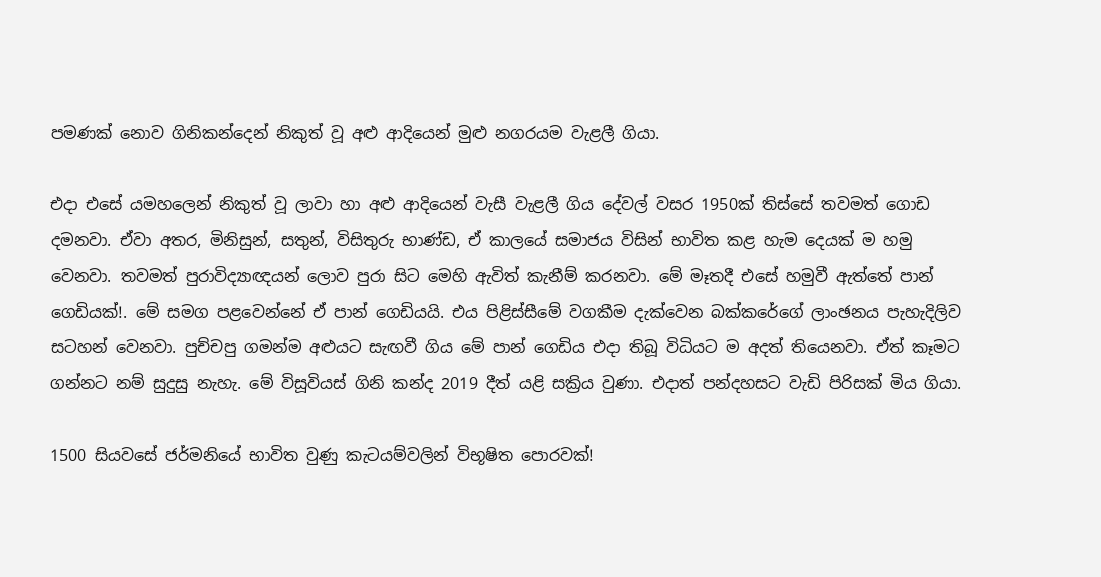පමණක් නොව ගිනිකන්දෙන් නිකුත් වූ අළු ආදියෙන් මුළු නගරයම වැළලී ගියා.

එදා එසේ යමහලෙන් නිකුත් වූ ලාවා හා අළු ආදියෙන් වැසී වැළලී ගිය දේවල් ‍වසර 1950ක් තිස්සේ තවමත් ගොඩ දමනවා. ඒවා අතර, මිනිසුන්, සතුන්, විසිතුරු භාණ්ඩ, ඒ කාලයේ සමාජය විසින් භාවිත කළ හැම දෙයක් ම හමු වෙනවා. තවමත් පුරාවිද්‍යාඥයන් ලොව පුරා සිට මෙහි ඇවිත් කැනීම් කරනවා. මේ මෑතදී එසේ හමුවී ඇත්තේ පාන් ගෙඩියක්!. මේ සමග පළවෙන්නේ ඒ පාන් ගෙඩියයි. එය පිළිස්සීමේ වගකීම දැක්වෙන බක්කරේගේ ලාංඡනය පැහැදිලිව සටහන් වෙනවා. පුච්චපු ගමන්ම අළුයට සැඟවී ගිය මේ පාන් ගෙඩිය එදා තිබූ විධියට ම අදත් තියෙනවා. ඒත් කෑමට ගන්නට නම් සුදුසු නැහැ. මේ විසූවියස් ගිනි කන්ද 2019 දීත් යළි සක්‍රිය වුණා. එදාත් පන්දහසට වැඩි පිරිසක් මිය ගියා.

1500 සියවසේ ජර්මනියේ භාවිත වුණු කැටයම්වලින් විභූෂිත පොරවක්!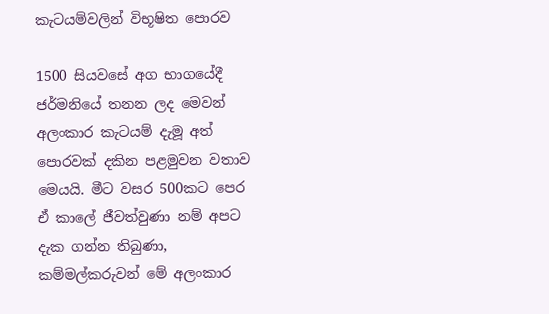කැටයම්වලින් විභූෂිත පොරව

1500 සියවසේ අග භාගයේදී ජර්මනියේ තනන ලද මෙවන් අලංකාර කැටයම් දැමූ අත් පොරවක් දකින පළමුවන වතාව මෙයයි. මීට වසර 500කට පෙර ඒ කාලේ ජීවත්වුණා නම් අපට දැක ගන්න තිබුණා, කම්මල්කරුවන් මේ අලංකාර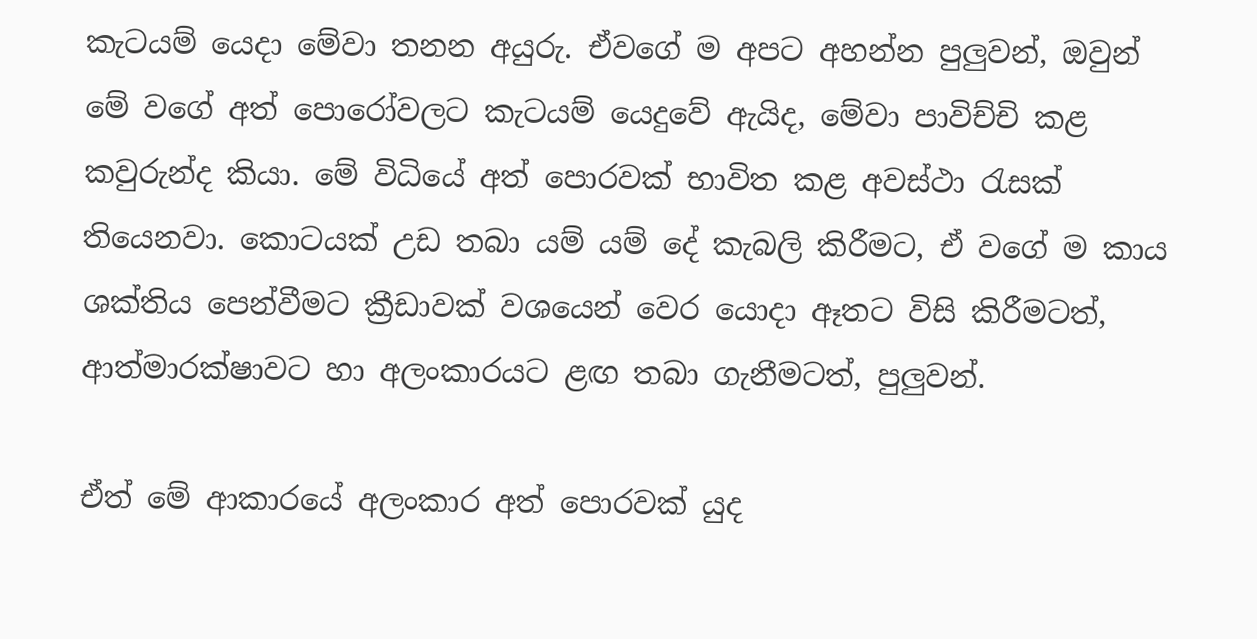කැටයම් යෙදා මේවා තනන අයුරු. ඒවගේ ම අපට අහන්න පුලුවන්, ඔවුන් මේ වගේ අත් පොරෝවලට කැටයම් යෙදුවේ ඇයිද, මේවා පාවිච්චි කළ කවුරුන්ද කියා. මේ විධියේ අත් පො‍රවක් භාවිත කළ අවස්ථා රැසක් තියෙනවා. කොටයක් උඩ තබා යම් යම් දේ කැබලි කිරීමට, ඒ වගේ ම කාය ශක්තිය පෙන්වීමට ක්‍රීඩාවක් වශයෙන් වෙර යොදා ඈතට විසි කිරීමටත්, ආත්මාරක්ෂාවට හා අලංකාරයට ළඟ තබා ගැනීමටත්, පුලුවන්.

ඒත් මේ ආකාරයේ අලංකාර අත් පොරවක් යුද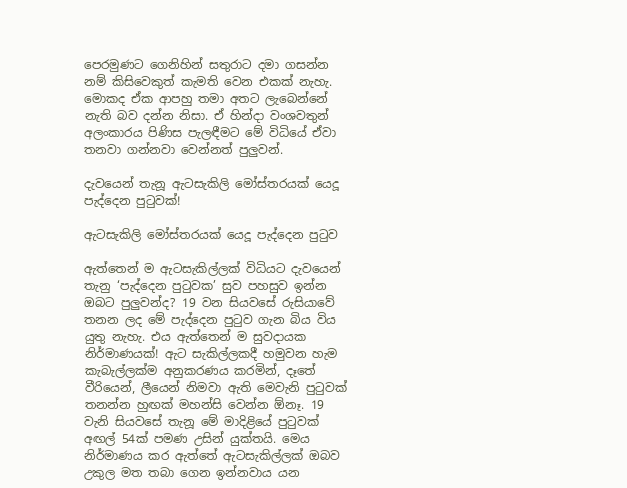පෙරමුණට ගෙනිහින් සතුරාට දමා ගසන්න නම් කිසිවෙකුත් කැමති වෙන එකක් නැහැ. මොකද ඒක ආපහු තමා අතට ලැබෙන්නේ නැති බව දන්න නිසා. ඒ හින්දා වංශවතුන් අලංකාරය පිණිස පැලඳීමට මේ විධියේ ඒවා තනවා ගන්නවා වෙන්නත් පුලුවන්.

දැවයෙන් තැනූ ඇටසැකිලි මෝස්තරයක් යෙදූ පැද්දෙන පුටුවක්!

ඇටසැකිලි මෝස්තරයක් යෙදූ පැද්දෙන පුටුව

ඇත්තෙන් ම ඇටසැකිල්ලක් විධියට දැවයෙන් තැනු ‘පැද්දෙන පුටුවක’ සුව පහසුව ඉන්න ඔබට පුලුවන්ද? 19 වන සියවසේ රුසියාවේ තනන ලද මේ පැද්දෙන පුටුව ගැන බිය විය යුතු නැහැ. එය ඇත්තෙන් ම සුවදායක නිර්මාණයක්! ඇට සැකිල්ලකදී හමුවන හැම කැබැල්ලක්ම අනුකරණය කරමින්, දෑතේ වීරියෙන්, ලීයෙන් නිමවා ඇති මෙවැනි පුටුවක් තනන්න හුඟක් මහන්සි වෙන්න ඕනෑ. 19 වැනි සියවසේ තැනූ මේ මාදිළියේ පුටුවක් අඟල් 54ක් පමණ උසින් යුක්තයි. මෙය නිර්මාණය කර ඇත්තේ ඇටසැකිල්ලක් ඔබව උකුල මත තබා ගෙන ඉන්නවාය යන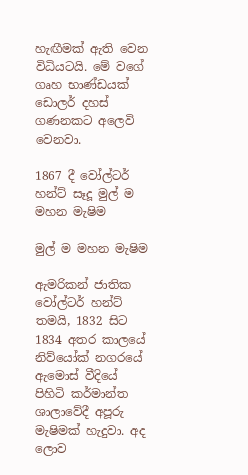හැඟීමක් ඇති වෙන විධියටයි. මේ වගේ ගෘහ භාණ්ඩයක් ඩොලර් දහස් ගණනකට අලෙවි වෙනවා.

1867 දී වෝල්ටර් හන්ට් සෑදූ මුල් ම මහන මැෂිම

මුල් ම මහන මැෂිම

ඇමරිකන් ජාතික වෝල්ටර් හන්ට් තමයි, 1832 සිට 1834 අතර කාලයේ නිව්යෝක් නගරයේ ඇමොස් වීදියේ පිහිටි කර්මාන්ත ශාලාවේදී අපූරු මැෂිමක් හැදුවා. අද ලොව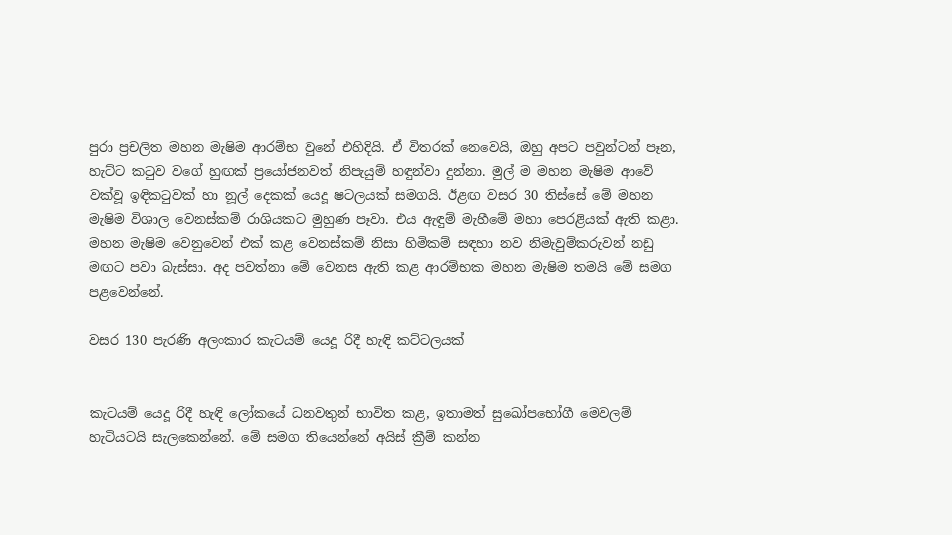පුරා ප්‍රචලිත මහන මැෂිම ආරම්භ වුනේ එහිදියි. ඒ විතරක් නෙවෙයි, ඔහු අපට පවුන්ටන් පෑන, හැට්ට කටුව වගේ හුඟක් ප්‍රයෝජනවත් නිපැයුම් හඳුන්වා දුන්නා. මුල් ම මහන මැෂිම ආවේ වක්වූ ඉඳිකටුවක් හා නූල් දෙකක් යෙදූ ෂටලයක් සමගයි. ඊළඟ වසර 30 තිස්සේ මේ මහන මැෂිම විශාල වෙනස්කම් රාශියකට මුහුණ පෑවා. එය ඇඳුම් මැහීමේ මහා පෙරළියක් ඇති කළා. මහන මැෂිම වෙනුවෙන් එක් කළ වෙනස්කම් නිසා හිමිකම් සඳහා නව නිමැවුම්කරුවන් නඩු මඟට පවා බැස්සා. අද පවත්නා මේ වෙනස ඇති කළ ආරම්භක මහන මැෂිම තමයි මේ සමග පළවෙන්නේ.

වසර 130 පැරණි අලංකාර කැටයම් යෙදූ රිදී හැඳි කට්ටලයක්


කැටයම් යෙදූ රිදී හැඳි ලෝකයේ ධනවතුන් භාවිත කළ, ඉතාමත් සුඛෝපභෝගී මෙවලම් හැටියටයි සැලකෙන්නේ. මේ සමග තියෙන්නේ අයිස් ක්‍රීම් කන්න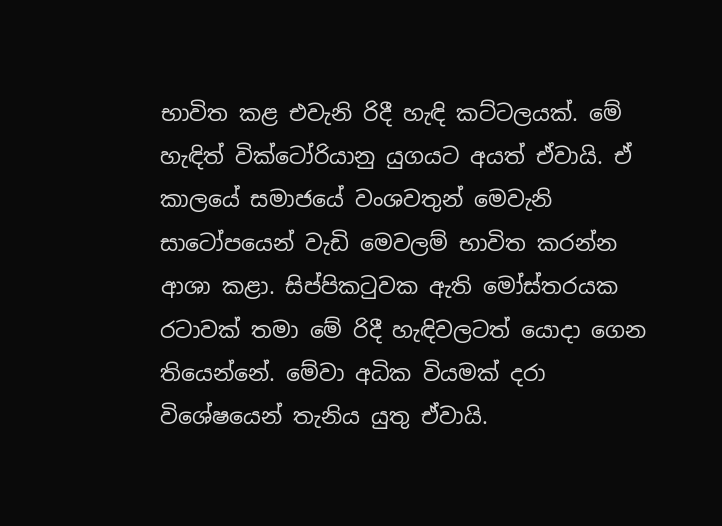භාවිත කළ එවැනි රිදී හැඳි කට්ටලයක්. මේ හැඳිත් වික්ටෝරියානු යුගයට අයත් ඒවායි. ඒ කාලයේ සමාජයේ වංශවතුන් මෙවැනි සාටෝපයෙන් වැඩි මෙවලම් භාවිත කරන්න ආශා කළා. සිප්පිකටුවක ඇති මෝස්තරයක රටාවක් තමා මේ රිදී හැඳිවලටත් යොදා ගෙන තියෙන්නේ. මේවා අධික වියමක් දරා විශේෂයෙන් තැනිය යුතු ඒවායි.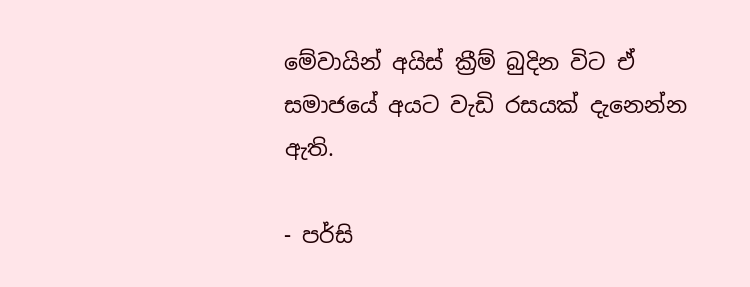මේවායින් අයිස් ක්‍රීම් බුදින විට ඒ සමාජයේ අයට වැඩි රසයක් දැනෙන්න ඇති.

- පර්සි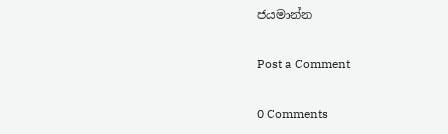ජයමාන්න

Post a Comment

0 Comments